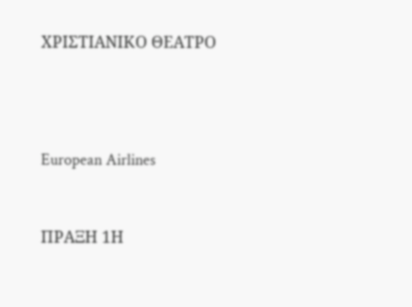ΧΡΙΣΤΙΑΝΙΚΟ ΘΕΑΤΡΟ





European Airlines



ΠΡΑΞΗ 1Η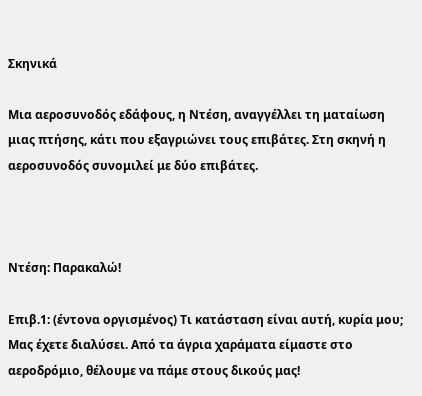Σκηνικά

Μια αεροσυνοδός εδάφους, η Ντέση, αναγγέλλει τη ματαίωση μιας πτήσης, κάτι που εξαγριώνει τους επιβάτες. Στη σκηνή η αεροσυνοδός συνομιλεί με δύο επιβάτες.



Ντέση: Παρακαλώ!

Επιβ.1: (έντονα οργισμένος) Τι κατάσταση είναι αυτή, κυρία μου; Μας έχετε διαλύσει. Από τα άγρια χαράματα είμαστε στο αεροδρόμιο, θέλουμε να πάμε στους δικούς μας!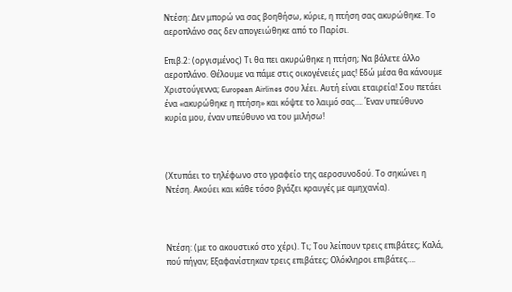Ντέση: Δεν μπορώ να σας βοηθήσω, κύριε, η πτήση σας ακυρώθηκε. Το αεροπλάνο σας δεν απογειώθηκε από το Παρίσι.

Επιβ.2: (οργισμένος) Τι θα πει ακυρώθηκε η πτήση; Να βάλετε άλλο αεροπλάνο. Θέλουμε να πάμε στις οικογένειές μας! Εδώ μέσα θα κάνουμε Χριστούγεννα; European Airlines σου λέει. Αυτή είναι εταιρεία! Σου πετάει ένα «ακυρώθηκε η πτήση» και κόψτε το λαιμό σας…. Έναν υπεύθυνο κυρία μου, έναν υπεύθυνο να του μιλήσω!



(Χτυπάει το τηλέφωνο στο γραφείο της αεροσυνοδού. Το σηκώνει η Ντέση. Ακούει και κάθε τόσο βγάζει κραυγές με αμηχανία).



Ντέση: (με το ακουστικό στο χέρι). Τι; Του λείπουν τρεις επιβάτες; Καλά, πού πήγαν; Εξαφανίστηκαν τρεις επιβάτες; Ολόκληροι επιβάτες….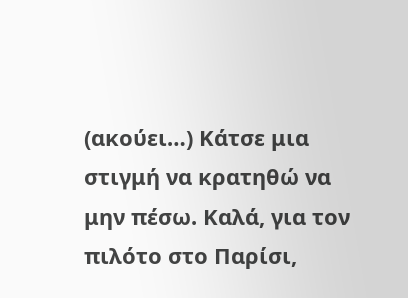(ακούει…) Κάτσε μια στιγμή να κρατηθώ να μην πέσω. Καλά, για τον πιλότο στο Παρίσι,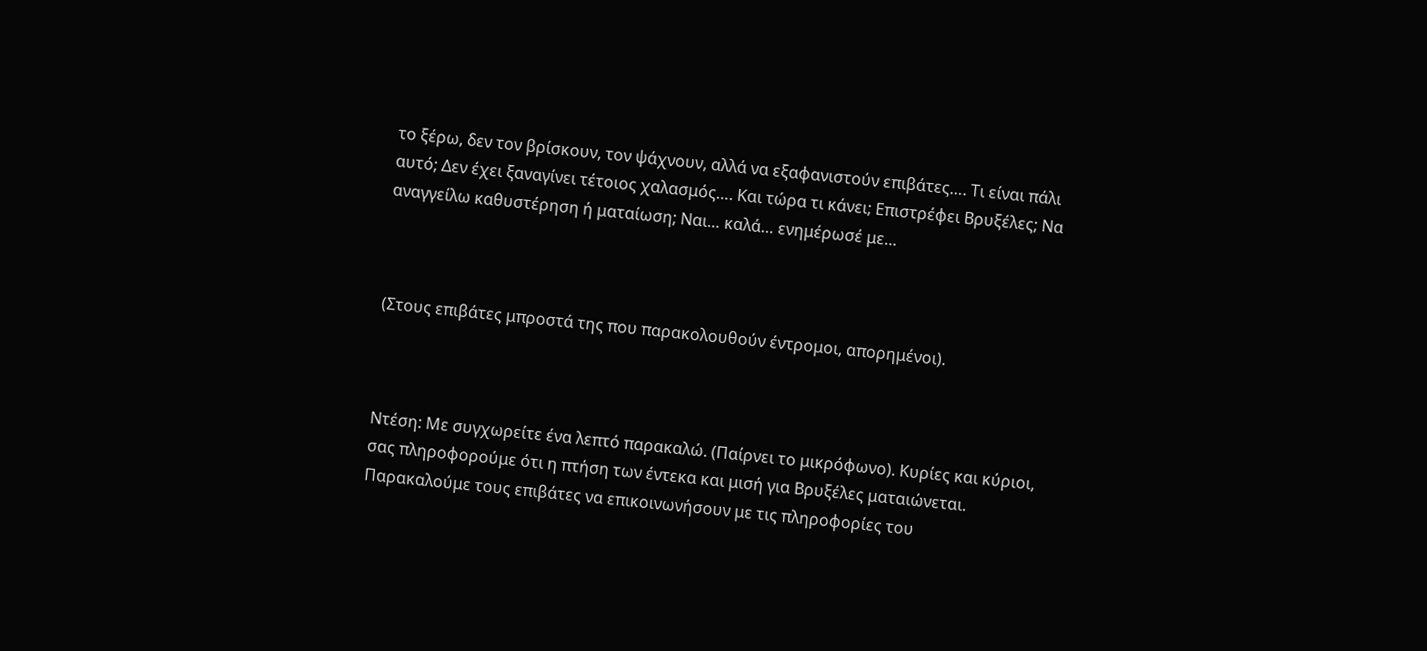το ξέρω, δεν τον βρίσκουν, τον ψάχνουν, αλλά να εξαφανιστούν επιβάτες…. Τι είναι πάλι αυτό; Δεν έχει ξαναγίνει τέτοιος χαλασμός…. Και τώρα τι κάνει; Επιστρέφει Βρυξέλες; Να αναγγείλω καθυστέρηση ή ματαίωση; Ναι… καλά… ενημέρωσέ με…



(Στους επιβάτες μπροστά της που παρακολουθούν έντρομοι, απορημένοι).



Ντέση: Με συγχωρείτε ένα λεπτό παρακαλώ. (Παίρνει το μικρόφωνο). Κυρίες και κύριοι, σας πληροφορούμε ότι η πτήση των έντεκα και μισή για Βρυξέλες ματαιώνεται. Παρακαλούμε τους επιβάτες να επικοινωνήσουν με τις πληροφορίες του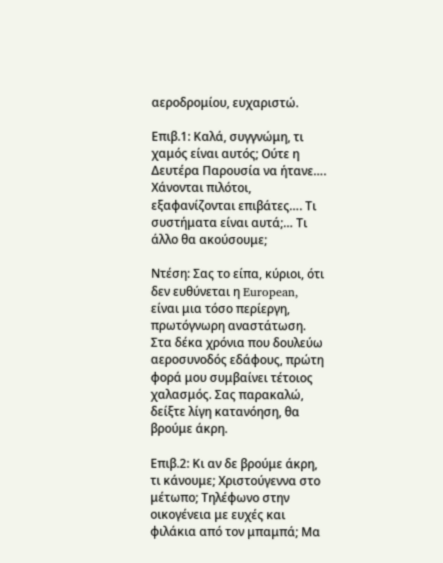αεροδρομίου, ευχαριστώ.

Επιβ.1: Καλά, συγγνώμη, τι χαμός είναι αυτός; Ούτε η Δευτέρα Παρουσία να ήτανε…. Χάνονται πιλότοι, εξαφανίζονται επιβάτες…. Τι συστήματα είναι αυτά;… Τι άλλο θα ακούσουμε;

Ντέση: Σας το είπα, κύριοι, ότι δεν ευθύνεται η European, είναι μια τόσο περίεργη, πρωτόγνωρη αναστάτωση. Στα δέκα χρόνια που δουλεύω αεροσυνοδός εδάφους, πρώτη φορά μου συμβαίνει τέτοιος χαλασμός. Σας παρακαλώ, δείξτε λίγη κατανόηση, θα βρούμε άκρη.

Επιβ.2: Κι αν δε βρούμε άκρη, τι κάνουμε; Χριστούγεννα στο μέτωπο; Τηλέφωνο στην οικογένεια με ευχές και φιλάκια από τον μπαμπά; Μα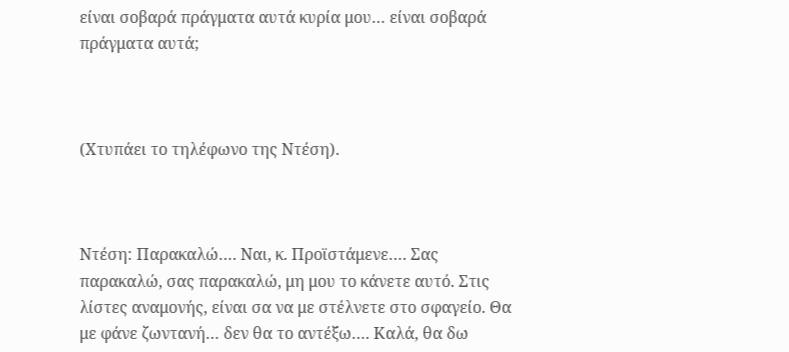είναι σοβαρά πράγματα αυτά κυρία μου… είναι σοβαρά πράγματα αυτά;



(Χτυπάει το τηλέφωνο της Ντέση).



Ντέση: Παρακαλώ…. Ναι, κ. Προϊστάμενε…. Σας παρακαλώ, σας παρακαλώ, μη μου το κάνετε αυτό. Στις λίστες αναμονής, είναι σα να με στέλνετε στο σφαγείο. Θα με φάνε ζωντανή… δεν θα το αντέξω…. Καλά, θα δω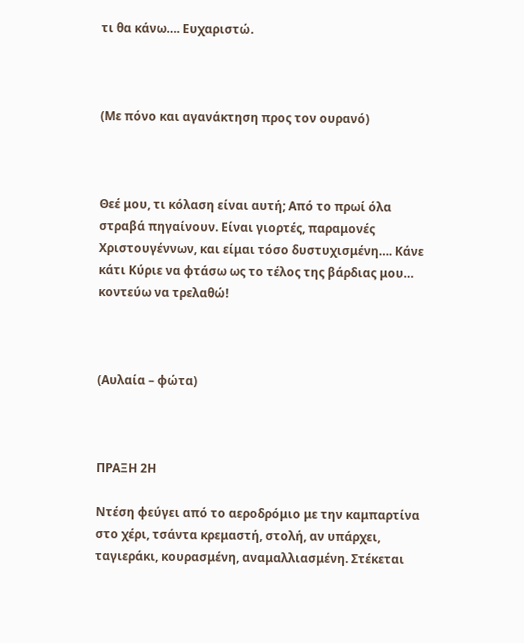τι θα κάνω…. Ευχαριστώ.



(Με πόνο και αγανάκτηση προς τον ουρανό)



Θεέ μου, τι κόλαση είναι αυτή; Από το πρωί όλα στραβά πηγαίνουν. Είναι γιορτές, παραμονές Χριστουγέννων, και είμαι τόσο δυστυχισμένη…. Κάνε κάτι Κύριε να φτάσω ως το τέλος της βάρδιας μου… κοντεύω να τρελαθώ!



(Αυλαία – φώτα)



ΠΡΑΞΗ 2Η

Ντέση φεύγει από το αεροδρόμιο με την καμπαρτίνα στο χέρι, τσάντα κρεμαστή, στολή, αν υπάρχει, ταγιεράκι, κουρασμένη, αναμαλλιασμένη. Στέκεται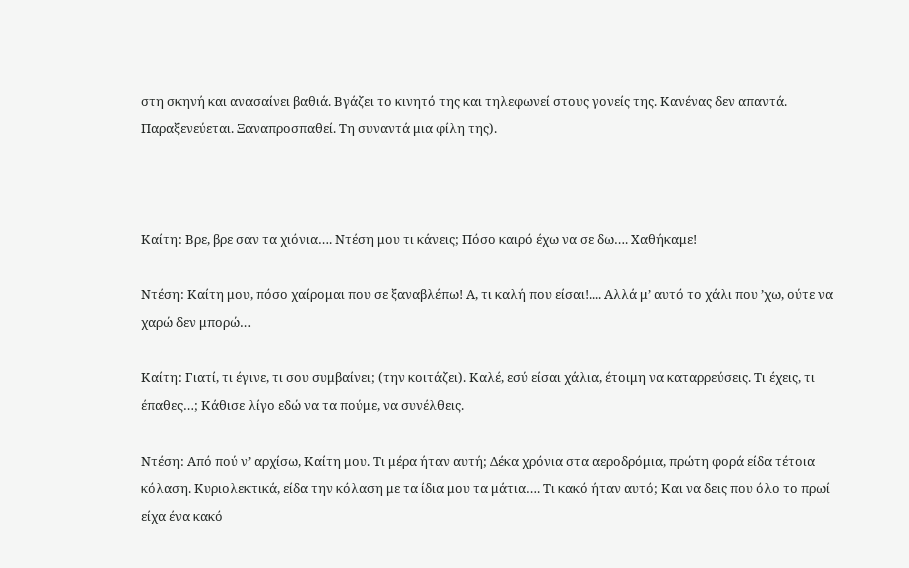στη σκηνή και ανασαίνει βαθιά. Βγάζει το κινητό της και τηλεφωνεί στους γονείς της. Κανένας δεν απαντά. Παραξενεύεται. Ξαναπροσπαθεί. Τη συναντά μια φίλη της).



Καίτη: Βρε, βρε σαν τα χιόνια…. Ντέση μου τι κάνεις; Πόσο καιρό έχω να σε δω…. Χαθήκαμε!

Ντέση: Καίτη μου, πόσο χαίρομαι που σε ξαναβλέπω! Α, τι καλή που είσαι!.... Αλλά μ’ αυτό το χάλι που ’χω, ούτε να χαρώ δεν μπορώ…

Καίτη: Γιατί, τι έγινε, τι σου συμβαίνει; (την κοιτάζει). Καλέ, εσύ είσαι χάλια, έτοιμη να καταρρεύσεις. Τι έχεις, τι έπαθες…; Κάθισε λίγο εδώ να τα πούμε, να συνέλθεις.

Ντέση: Από πού ν’ αρχίσω, Καίτη μου. Τι μέρα ήταν αυτή; Δέκα χρόνια στα αεροδρόμια, πρώτη φορά είδα τέτοια κόλαση. Κυριολεκτικά, είδα την κόλαση με τα ίδια μου τα μάτια…. Τι κακό ήταν αυτό; Και να δεις που όλο το πρωί είχα ένα κακό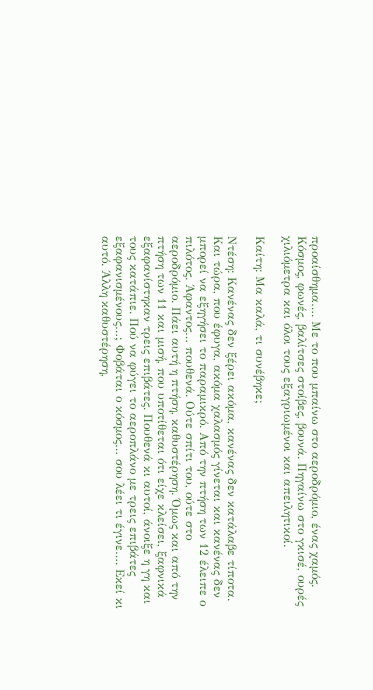προαίσθημα…. Με το που μπαίνω στο αεροδρόμιο, ένας χαμός. Κόσμος, φωνές, βαλίτσες στοίβες, βουνά. Πηγαίνω στο γκισέ, ουρές χιλιόμετρα και όλοι τους εξαγριωμένοι και απειλητικοί.

Καίτη: Μα καλά, τι συνέβηκε;

Ντέση: Κανένας δεν ξέρει ακόμα, κανένας δεν κατάλαβε τίποτα. Και τώρα, που έφυγα, ακόμα χαλασμός γίνεται και κανένας δεν μπορεί να εξηγήσει το παραμικρό. Από την πτήση των 12 έλειπε ο πιλότος. Άφαντος… πουθενά. Ούτε σπίτι του, ούτε στο αεροδρόμιο. Πάει αυτή η πτήση, καθυστέρηση. Όμως και από την πτήση των 11 και μισή, που υποτίθεται ότι είχε κλείσει, ξαφνικά εξαφανίστηκαν τρεις επιβάτες. Πουθενά κι αυτοί, άνοιξε η γη και τους κατάπιε. Πού να φύγει το αεροπλάνο με τρεις επιβάτες εξαφανισμένους…; Φοβάται ο κόσμος… σου λέει τι έγινε…. Εκεί κι αυτό. Άλλη καθυστέρηση,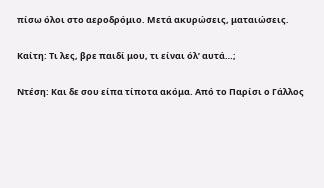πίσω όλοι στο αεροδρόμιο. Μετά ακυρώσεις, ματαιώσεις.

Καίτη: Τι λες, βρε παιδί μου, τι είναι όλ’ αυτά…;

Ντέση: Και δε σου είπα τίποτα ακόμα. Από το Παρίσι ο Γάλλος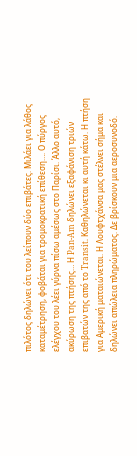πιλότος δηλώνει ότι του λείπουν δύο επιβάτες. Μιλάει για λάθος καταμέτρηση, φοβάται για τρομοκρατική επίθεση…. Ο πύργος ελέγχου του λέει γύρνα πίσω αμέσως στο Παρίσι. Άλλο αυτό, ακύρωση της πτήσης… Η Pan-Am δηλώνει εξαφάνιση τριών επιβατών της από το Transit. Καθηλώνεται κι αυτή κάτω. Η πτήση για Αμερική ματαιώνεται. Η Λουφτχάνσα μας στέλνει σήμα και δηλώνει απώλεια πληρώματος. Δε βρίσκουν μια αεροσυνοδό.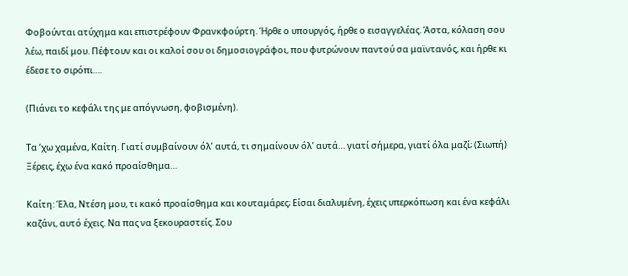Φοβούνται ατύχημα και επιστρέφουν Φρανκφούρτη. Ήρθε ο υπουργός, ήρθε ο εισαγγελέας. Άστα, κόλαση σου λέω, παιδί μου. Πέφτουν και οι καλοί σου οι δημοσιογράφοι, που φυτρώνουν παντού σα μαϊντανός, και ήρθε κι έδεσε το σιρόπι….

(Πιάνει το κεφάλι της με απόγνωση, φοβισμένη).

Τα ‘χω χαμένα, Καίτη. Γιατί συμβαίνουν όλ’ αυτά, τι σημαίνουν όλ’ αυτά… γιατί σήμερα, γιατί όλα μαζί; (Σιωπή) Ξέρεις, έχω ένα κακό προαίσθημα…

Καίτη: Έλα, Ντέση μου, τι κακό προαίσθημα και κουταμάρες; Είσαι διαλυμένη, έχεις υπερκόπωση και ένα κεφάλι καζάνι, αυτό έχεις. Να πας να ξεκουραστείς. Σου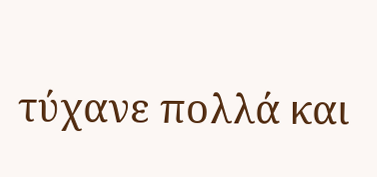τύχανε πολλά και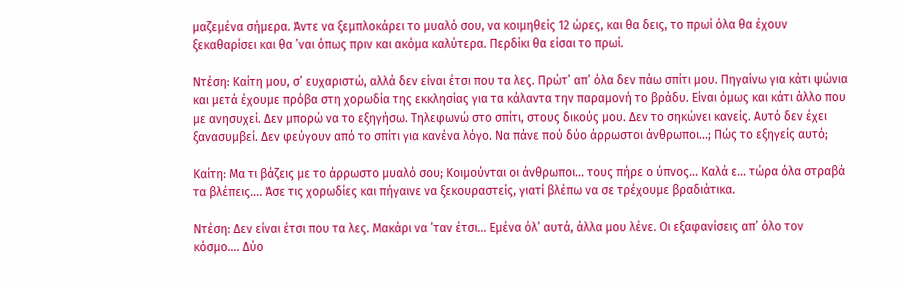μαζεμένα σήμερα. Άντε να ξεμπλοκάρει το μυαλό σου, να κοιμηθείς 12 ώρες, και θα δεις, το πρωί όλα θα έχουν ξεκαθαρίσει και θα ’ναι όπως πριν και ακόμα καλύτερα. Περδίκι θα είσαι το πρωί.

Ντέση: Καίτη μου, σ’ ευχαριστώ, αλλά δεν είναι έτσι που τα λες. Πρώτ’ απ’ όλα δεν πάω σπίτι μου. Πηγαίνω για κάτι ψώνια και μετά έχουμε πρόβα στη χορωδία της εκκλησίας για τα κάλαντα την παραμονή το βράδυ. Είναι όμως και κάτι άλλο που με ανησυχεί. Δεν μπορώ να το εξηγήσω. Τηλεφωνώ στο σπίτι, στους δικούς μου. Δεν το σηκώνει κανείς. Αυτό δεν έχει ξανασυμβεί. Δεν φεύγουν από το σπίτι για κανένα λόγο. Να πάνε πού δύο άρρωστοι άνθρωποι…; Πώς το εξηγείς αυτό;

Καίτη: Μα τι βάζεις με το άρρωστο μυαλό σου; Κοιμούνται οι άνθρωποι… τους πήρε ο ύπνος… Καλά ε… τώρα όλα στραβά τα βλέπεις…. Άσε τις χορωδίες και πήγαινε να ξεκουραστείς, γιατί βλέπω να σε τρέχουμε βραδιάτικα.

Ντέση: Δεν είναι έτσι που τα λες. Μακάρι να ’ταν έτσι… Εμένα όλ’ αυτά, άλλα μου λένε. Οι εξαφανίσεις απ’ όλο τον κόσμο…. Δύο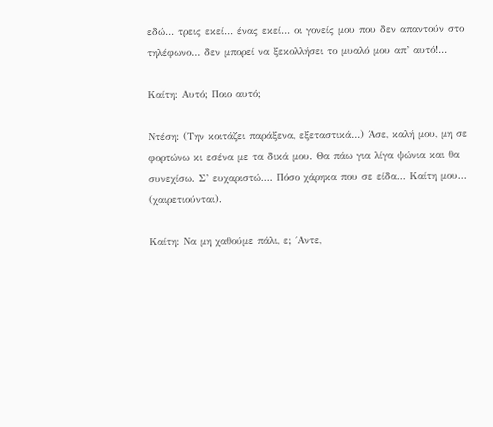εδώ… τρεις εκεί… ένας εκεί… οι γονείς μου που δεν απαντούν στο τηλέφωνο… δεν μπορεί να ξεκολλήσει το μυαλό μου απ’ αυτό!...

Καίτη: Αυτό; Ποιο αυτό;

Ντέση: (Την κοιτάζει παράξενα, εξεταστικά…) Άσε, καλή μου, μη σε φορτώνω κι εσένα με τα δικά μου. Θα πάω για λίγα ψώνια και θα συνεχίσω. Σ’ ευχαριστώ…. Πόσο χάρηκα που σε είδα… Καίτη μου… (χαιρετιούνται).

Καίτη: Να μη χαθούμε πάλι, ε; ΄Αντε,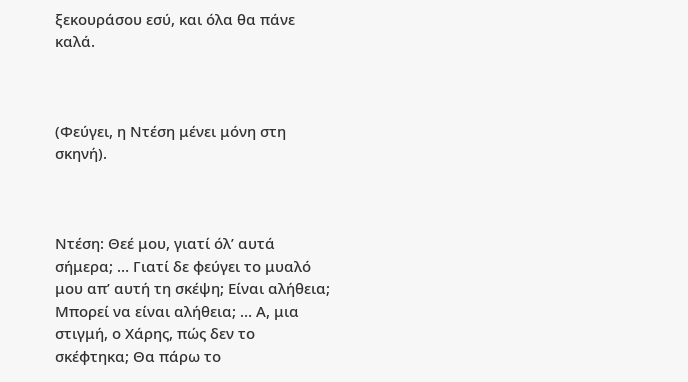ξεκουράσου εσύ, και όλα θα πάνε καλά.



(Φεύγει, η Ντέση μένει μόνη στη σκηνή).



Ντέση: Θεέ μου, γιατί όλ’ αυτά σήμερα; … Γιατί δε φεύγει το μυαλό μου απ’ αυτή τη σκέψη; Είναι αλήθεια; Μπορεί να είναι αλήθεια; … Α, μια στιγμή, ο Χάρης, πώς δεν το σκέφτηκα; Θα πάρω το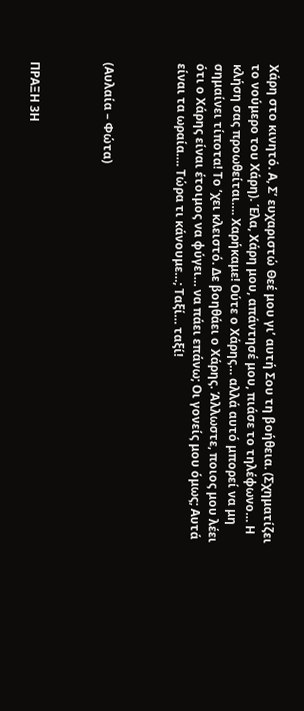Χάρη στο κινητό. Α, Σ’ ευχαριστώ Θεέ μου γι’ αυτή Σου τη βοήθεια. (Σχηματίζει το νούμερο του Χάρη). Έλα, Χάρη μου, απάντησέ μου, πιάσε το τηλέφωνο… Η κλήση σας προωθείται…. Χαρήκαμε! Ούτε ο Χάρης… αλλά αυτό μπορεί να μη σημαίνει τίποτα! Το ’χει κλειστό. Δε βοηθάει ο Χάρης. Άλλωστε, ποιος μου λέει ότι ο Χάρης είναι έτοιμος να φύγει… να πάει επάνω; Οι γονείς μου όμως; Αυτά είναι τα ωραία…. Τώρα τι κάνουμε…; Ταξί… ταξί!



(Αυλαία – Φώτα)



ΠΡΑΞΗ 3Η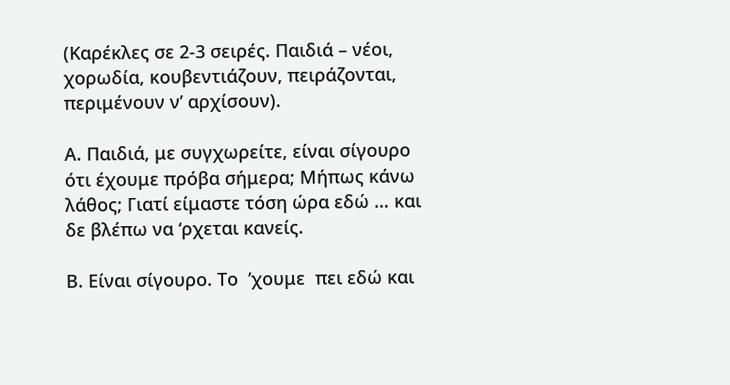(Καρέκλες σε 2-3 σειρές. Παιδιά – νέοι, χορωδία, κουβεντιάζουν, πειράζονται, περιμένουν ν’ αρχίσουν).

Α. Παιδιά, με συγχωρείτε, είναι σίγουρο ότι έχουμε πρόβα σήμερα; Μήπως κάνω λάθος; Γιατί είμαστε τόση ώρα εδώ … και δε βλέπω να ‘ρχεται κανείς.

Β. Είναι σίγουρο. Το  ’χουμε  πει εδώ και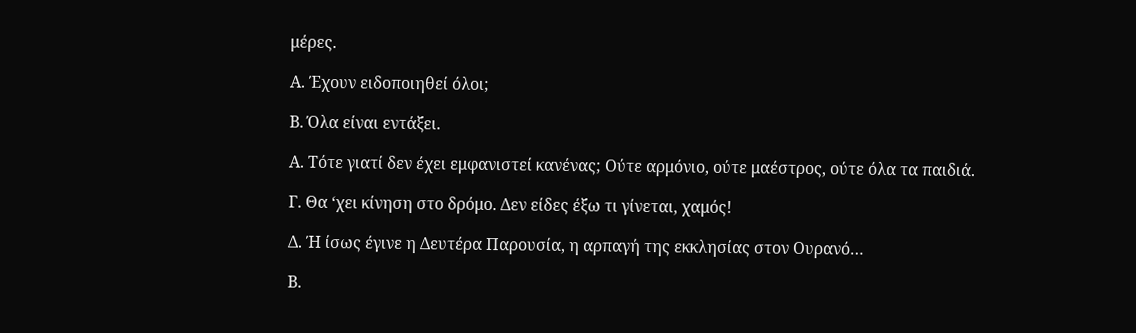μέρες.

Α. Έχουν ειδοποιηθεί όλοι;

Β. Όλα είναι εντάξει.

Α. Τότε γιατί δεν έχει εμφανιστεί κανένας; Ούτε αρμόνιο, ούτε μαέστρος, ούτε όλα τα παιδιά.

Γ. Θα ‘χει κίνηση στο δρόμο. Δεν είδες έξω τι γίνεται, χαμός!

Δ. Ή ίσως έγινε η Δευτέρα Παρουσία, η αρπαγή της εκκλησίας στον Ουρανό…

Β.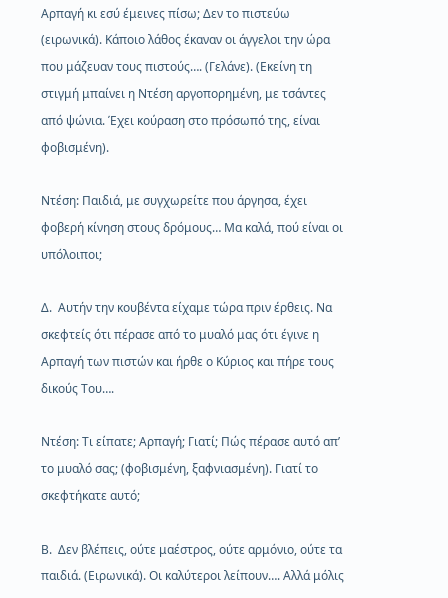Αρπαγή κι εσύ έμεινες πίσω; Δεν το πιστεύω (ειρωνικά). Κάποιο λάθος έκαναν οι άγγελοι την ώρα που μάζευαν τους πιστούς…. (Γελάνε). (Εκείνη τη στιγμή μπαίνει η Ντέση αργοπορημένη, με τσάντες από ψώνια. Έχει κούραση στο πρόσωπό της, είναι φοβισμένη).

Ντέση: Παιδιά, με συγχωρείτε που άργησα, έχει φοβερή κίνηση στους δρόμους… Μα καλά, πού είναι οι υπόλοιποι;

Δ.  Αυτήν την κουβέντα είχαμε τώρα πριν έρθεις. Να σκεφτείς ότι πέρασε από το μυαλό μας ότι έγινε η Αρπαγή των πιστών και ήρθε ο Κύριος και πήρε τους δικούς Του….

Ντέση: Τι είπατε; Αρπαγή; Γιατί; Πώς πέρασε αυτό απ’ το μυαλό σας; (φοβισμένη, ξαφνιασμένη). Γιατί το σκεφτήκατε αυτό;

Β.  Δεν βλέπεις, ούτε μαέστρος, ούτε αρμόνιο, ούτε τα παιδιά. (Ειρωνικά). Οι καλύτεροι λείπουν…. Αλλά μόλις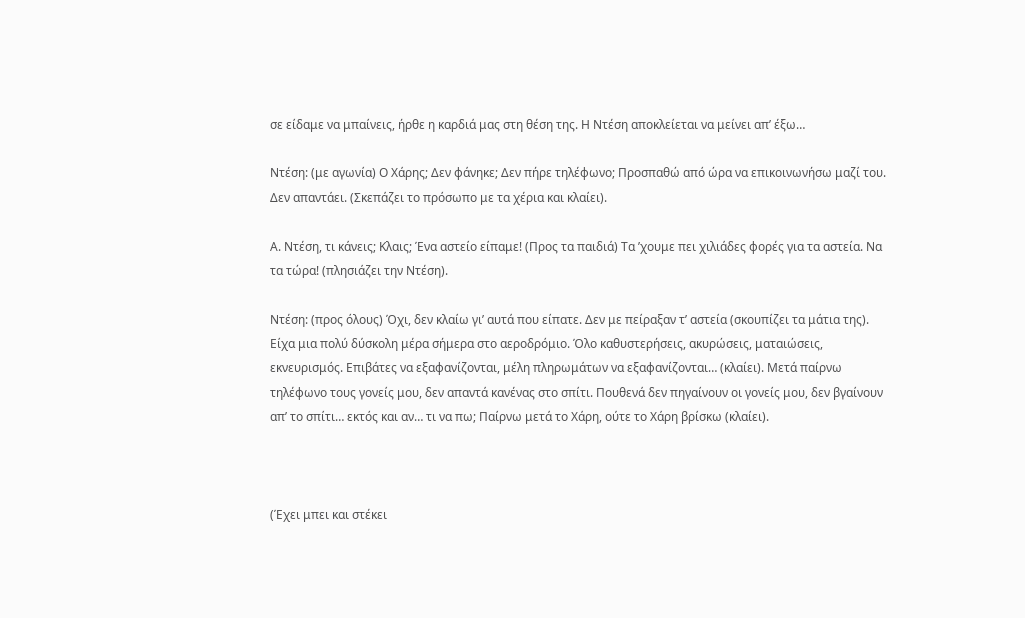σε είδαμε να μπαίνεις, ήρθε η καρδιά μας στη θέση της. Η Ντέση αποκλείεται να μείνει απ’ έξω…

Ντέση: (με αγωνία) Ο Χάρης; Δεν φάνηκε; Δεν πήρε τηλέφωνο; Προσπαθώ από ώρα να επικοινωνήσω μαζί του. Δεν απαντάει. (Σκεπάζει το πρόσωπο με τα χέρια και κλαίει).

Α. Ντέση, τι κάνεις; Κλαις; Ένα αστείο είπαμε! (Προς τα παιδιά) Τα ’χουμε πει χιλιάδες φορές για τα αστεία. Να τα τώρα! (πλησιάζει την Ντέση).

Ντέση: (προς όλους) Όχι, δεν κλαίω γι’ αυτά που είπατε. Δεν με πείραξαν τ’ αστεία (σκουπίζει τα μάτια της). Είχα μια πολύ δύσκολη μέρα σήμερα στο αεροδρόμιο. Όλο καθυστερήσεις, ακυρώσεις, ματαιώσεις, εκνευρισμός. Επιβάτες να εξαφανίζονται, μέλη πληρωμάτων να εξαφανίζονται… (κλαίει). Μετά παίρνω τηλέφωνο τους γονείς μου, δεν απαντά κανένας στο σπίτι. Πουθενά δεν πηγαίνουν οι γονείς μου, δεν βγαίνουν απ’ το σπίτι… εκτός και αν… τι να πω; Παίρνω μετά το Χάρη, ούτε το Χάρη βρίσκω (κλαίει).



(Έχει μπει και στέκει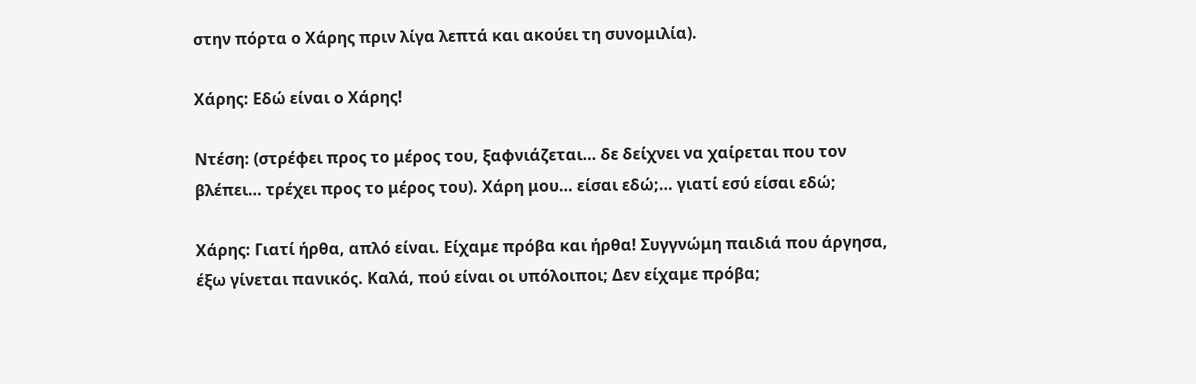στην πόρτα ο Χάρης πριν λίγα λεπτά και ακούει τη συνομιλία).

Χάρης: Εδώ είναι ο Χάρης!

Ντέση: (στρέφει προς το μέρος του, ξαφνιάζεται… δε δείχνει να χαίρεται που τον βλέπει… τρέχει προς το μέρος του). Χάρη μου… είσαι εδώ;… γιατί εσύ είσαι εδώ;

Χάρης: Γιατί ήρθα, απλό είναι. Είχαμε πρόβα και ήρθα! Συγγνώμη παιδιά που άργησα, έξω γίνεται πανικός. Καλά, πού είναι οι υπόλοιποι; Δεν είχαμε πρόβα;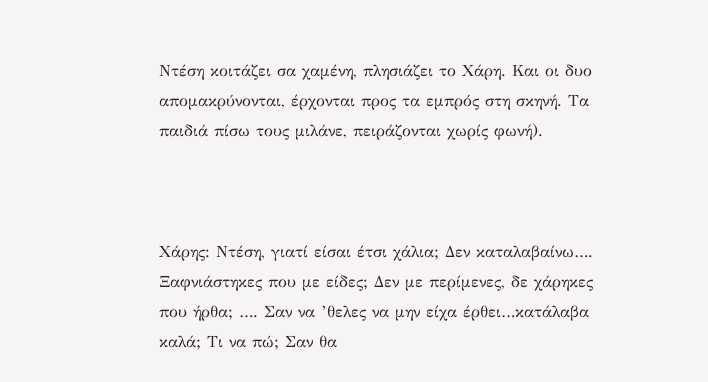Ντέση κοιτάζει σα χαμένη, πλησιάζει το Χάρη. Και οι δυο απομακρύνονται, έρχονται προς τα εμπρός στη σκηνή. Τα παιδιά πίσω τους μιλάνε, πειράζονται χωρίς φωνή).



Χάρης: Ντέση, γιατί είσαι έτσι χάλια; Δεν καταλαβαίνω…. Ξαφνιάστηκες που με είδες; Δεν με περίμενες, δε χάρηκες που ήρθα; …. Σαν να ’θελες να μην είχα έρθει…κατάλαβα καλά; Τι να πώ; Σαν θα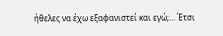ήθελες να έχω εξαφανιστεί και εγώ;… Έτσι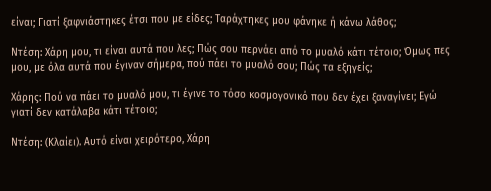είναι; Γιατί ξαφνιάστηκες έτσι που με είδες; Ταράχτηκες μου φάνηκε ή κάνω λάθος;

Ντέση: Χάρη μου, τι είναι αυτά που λες; Πώς σου περνάει από το μυαλό κάτι τέτοιο; Όμως πες μου, με όλα αυτά που έγιναν σήμερα, πού πάει το μυαλό σου; Πώς τα εξηγείς;

Χάρης: Πού να πάει το μυαλό μου, τι έγινε το τόσο κοσμογονικό που δεν έχει ξαναγίνει; Εγώ γιατί δεν κατάλαβα κάτι τέτοιο;

Ντέση: (Κλαίει). Αυτό είναι χειρότερο, Χάρη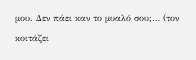μου. Δεν πάει καν το μυαλό σου;… (τον κοιτάζει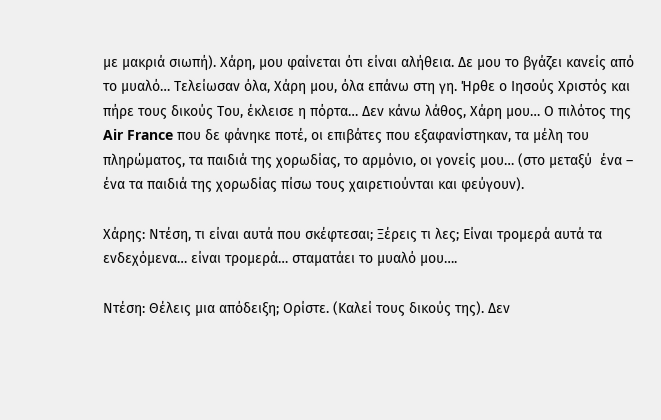με μακριά σιωπή). Χάρη, μου φαίνεται ότι είναι αλήθεια. Δε μου το βγάζει κανείς από το μυαλό… Τελείωσαν όλα, Χάρη μου, όλα επάνω στη γη. Ήρθε ο Ιησούς Χριστός και πήρε τους δικούς Του, έκλεισε η πόρτα… Δεν κάνω λάθος, Χάρη μου… Ο πιλότος της Air France που δε φάνηκε ποτέ, οι επιβάτες που εξαφανίστηκαν, τα μέλη του πληρώματος, τα παιδιά της χορωδίας, το αρμόνιο, οι γονείς μου… (στο μεταξύ  ένα – ένα τα παιδιά της χορωδίας πίσω τους χαιρετιούνται και φεύγουν).

Χάρης: Ντέση, τι είναι αυτά που σκέφτεσαι; Ξέρεις τι λες; Είναι τρομερά αυτά τα ενδεχόμενα… είναι τρομερά… σταματάει το μυαλό μου….

Ντέση: Θέλεις μια απόδειξη; Ορίστε. (Καλεί τους δικούς της). Δεν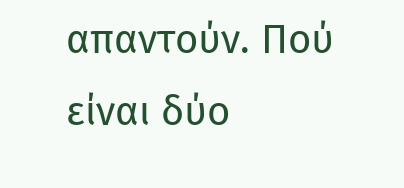απαντούν. Πού είναι δύο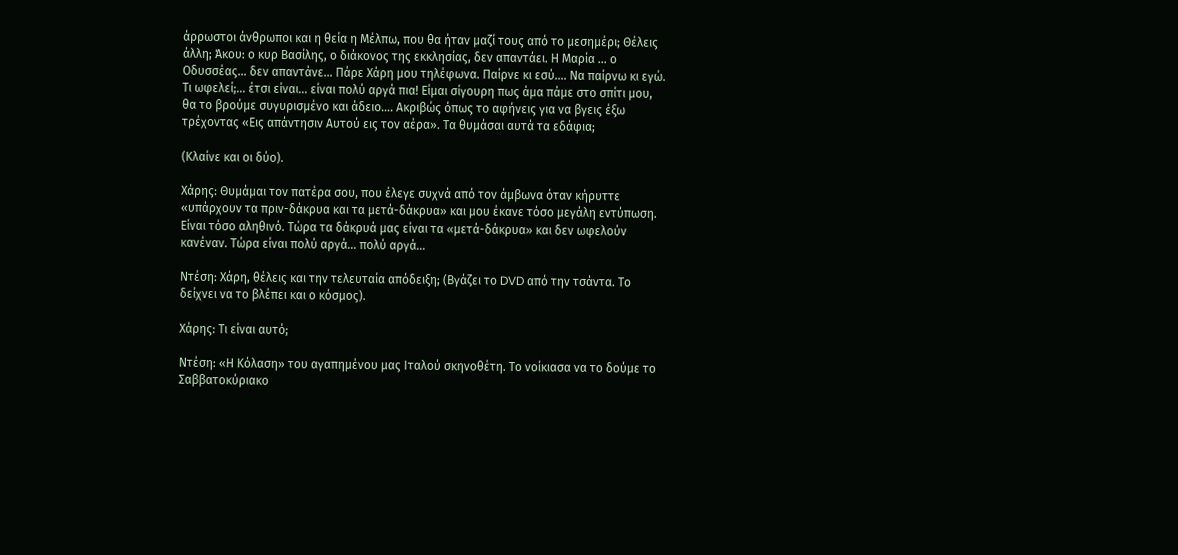άρρωστοι άνθρωποι και η θεία η Μέλπω, που θα ήταν μαζί τους από το μεσημέρι; Θέλεις άλλη; Άκου: ο κυρ Βασίλης, ο διάκονος της εκκλησίας, δεν απαντάει. Η Μαρία … ο Οδυσσέας… δεν απαντάνε… Πάρε Χάρη μου τηλέφωνα. Παίρνε κι εσύ…. Να παίρνω κι εγώ. Τι ωφελεί;… έτσι είναι… είναι πολύ αργά πια! Είμαι σίγουρη πως άμα πάμε στο σπίτι μου, θα το βρούμε συγυρισμένο και άδειο…. Ακριβώς όπως το αφήνεις για να βγεις έξω τρέχοντας «Εις απάντησιν Αυτού εις τον αέρα». Τα θυμάσαι αυτά τα εδάφια;

(Κλαίνε και οι δύο).

Χάρης: Θυμάμαι τον πατέρα σου, που έλεγε συχνά από τον άμβωνα όταν κήρυττε «υπάρχουν τα πριν-δάκρυα και τα μετά-δάκρυα» και μου έκανε τόσο μεγάλη εντύπωση. Είναι τόσο αληθινό. Τώρα τα δάκρυά μας είναι τα «μετά-δάκρυα» και δεν ωφελούν κανέναν. Τώρα είναι πολύ αργά… πολύ αργά…

Ντέση: Χάρη, θέλεις και την τελευταία απόδειξη; (Βγάζει το DVD από την τσάντα. Το δείχνει να το βλέπει και ο κόσμος).

Χάρης: Τι είναι αυτό;

Ντέση: «Η Κόλαση» του αγαπημένου μας Ιταλού σκηνοθέτη. Το νοίκιασα να το δούμε το Σαββατοκύριακο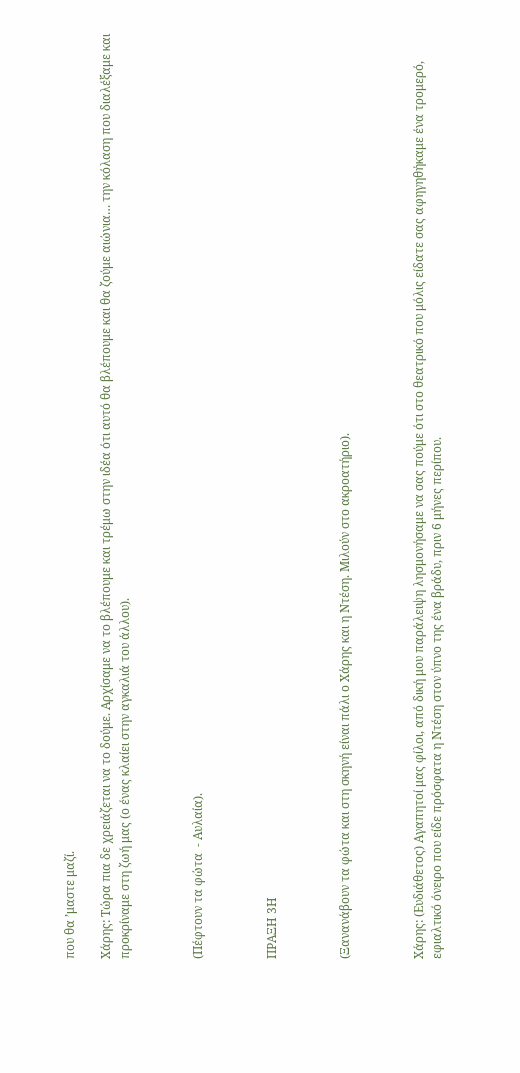που θα ’μαστε μαζί.

Χάρης: Τώρα πια δε χρειάζεται να το δούμε. Αρχίσαμε να το βλέπουμε και τρέμω στην ιδέα ότι αυτό θα βλέπουμε και θα ζούμε αιώνια… την κόλαση που διαλέξαμε και προκρίναμε στη ζωή μας (ο ένας κλαίει στην αγκαλιά του άλλου).



(Πέφτουν τα φώτα  - Αυλαία).



ΠΡΑΞΗ 3Η



(Ξανανάβουν τα φώτα και στη σκηνή είναι πάλι ο Χάρης και η Ντέση. Μιλούν στο ακροατήριο).



Χάρης: (Ευδιάθετος) Αγαπητοί μας φίλοι, από δική μου παράλειψη λησμονήσαμε να σας πούμε ότι στο θεατρικό που μόλις είδατε σας αφηγηθήκαμε ένα τρομερό, εφιαλτικό όνειρο που είδε πρόσφατα η Ντέση στον ύπνο της ένα βράδυ, πριν 6 μήνες περίπου.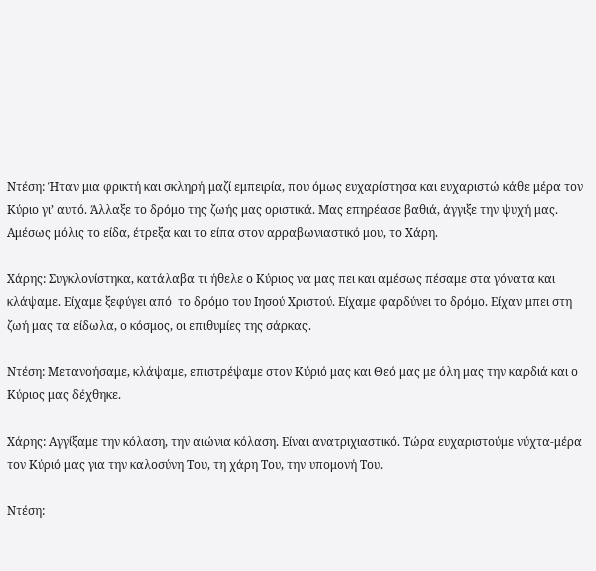Ντέση: Ήταν μια φρικτή και σκληρή μαζί εμπειρία, που όμως ευχαρίστησα και ευχαριστώ κάθε μέρα τον Κύριο γι’ αυτό. Άλλαξε το δρόμο της ζωής μας οριστικά. Μας επηρέασε βαθιά, άγγιξε την ψυχή μας. Αμέσως μόλις το είδα, έτρεξα και το είπα στον αρραβωνιαστικό μου, το Χάρη.

Χάρης: Συγκλονίστηκα, κατάλαβα τι ήθελε ο Κύριος να μας πει και αμέσως πέσαμε στα γόνατα και κλάψαμε. Είχαμε ξεφύγει από  το δρόμο του Ιησού Χριστού. Είχαμε φαρδύνει το δρόμο. Είχαν μπει στη ζωή μας τα είδωλα, ο κόσμος, οι επιθυμίες της σάρκας.

Ντέση: Μετανοήσαμε, κλάψαμε, επιστρέψαμε στον Κύριό μας και Θεό μας με όλη μας την καρδιά και ο Κύριος μας δέχθηκε.

Χάρης: Αγγίξαμε την κόλαση, την αιώνια κόλαση. Είναι ανατριχιαστικό. Τώρα ευχαριστούμε νύχτα-μέρα τον Κύριό μας για την καλοσύνη Του, τη χάρη Του, την υπομονή Του.

Ντέση: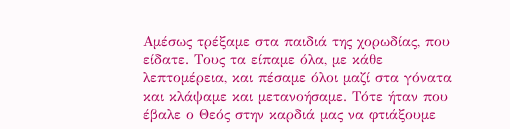Αμέσως τρέξαμε στα παιδιά της χορωδίας, που είδατε. Τους τα είπαμε όλα, με κάθε λεπτομέρεια, και πέσαμε όλοι μαζί στα γόνατα και κλάψαμε και μετανοήσαμε. Τότε ήταν που έβαλε ο Θεός στην καρδιά μας να φτιάξουμε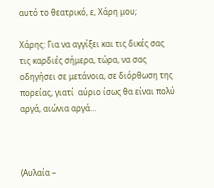αυτό το θεατρικό, ε, Χάρη μου;

Χάρης: Για να αγγίξει και τις δικές σας τις καρδιές σήμερα, τώρα, να σας οδηγήσει σε μετάνοια, σε διόρθωση της πορείας, γιατί  αύριο ίσως θα είναι πολύ αργά, αιώνια αργά…



(Αυλαία –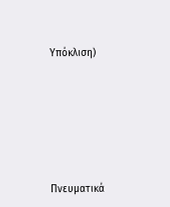Υπόκλιση)







Πνευματικά